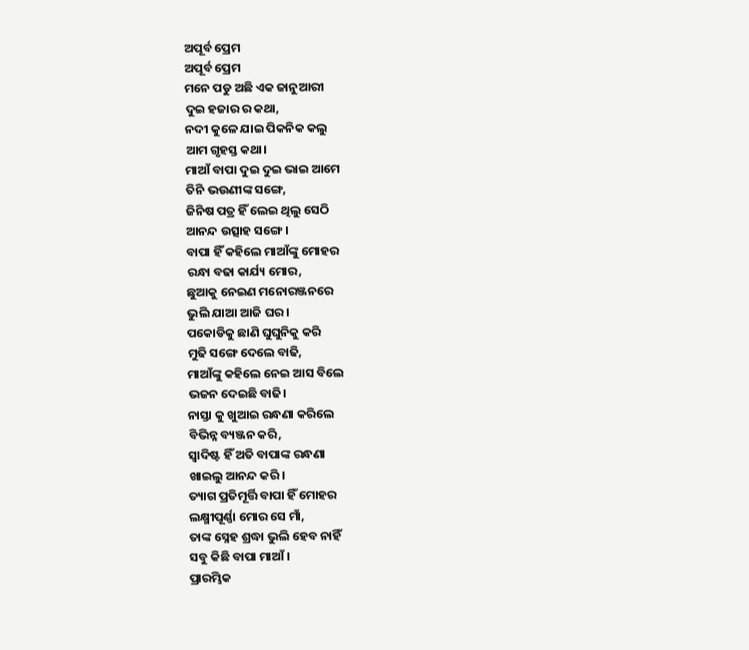ଅପୂର୍ବ ପ୍ରେମ
ଅପୂର୍ବ ପ୍ରେମ
ମନେ ପଡୁ ଅଛି ଏକ ଜାନୁଆରୀ
ଦୁଇ ହଜାର ର କଥା,
ନଦୀ କୁଳେ ଯାଇ ପିକନିକ କଲୁ
ଆମ ଗୃହସ୍ତ କଥା।
ମାଆଁ ବାପା ଦୁଇ ଦୁଇ ଭାଇ ଆମେ
ତିନି ଭଉଣୀଙ୍କ ସଙ୍ଗେ,
ଜିନିଷ ପତ୍ର ହିଁ ଲେଇ ଥିଲୁ ସେଠି
ଆନନ୍ଦ ଉତ୍ସାହ ସଙ୍ଗେ।
ବାପା ହିଁ କହିଲେ ମାଆଁଙ୍କୁ ମୋହର
ରନ୍ଧା ବଢା କାର୍ଯ୍ୟ ମୋର,
ଛୁଆକୁ ନେଇଣ ମନୋରଞ୍ଜନରେ
ଭୁଲି ଯାଆ ଆଜି ଘର।
ପକୋଡିକୁ ଛାଣି ଘୁଘୁନିକୁ କରି
ମୁଢି ସଙ୍ଗେ ଦେଲେ ବାଢି,
ମାଆଁଙ୍କୁ କହିଲେ ନେଇ ଆସ ବିଲେ
ଭଜନ ଦେଇଛି ବାଢି।
ନାସ୍ତା କୁ ଖୁଆଇ ରନ୍ଧଣା କରିଲେ
ବିଭିନ୍ନ ବ୍ୟଞ୍ଜନ କରି,
ସ୍ବାଦିଷ୍ଟ ହିଁ ଅତି ବାପାଙ୍କ ରନ୍ଧଣା
ଖାଇଲୁ ଆନନ୍ଦ କରି।
ତ୍ୟାଗ ପ୍ରତିମୂର୍ତ୍ତି ବାପା ହିଁ ମୋହର
ଲକ୍ଷ୍ମୀପୂର୍ଣ୍ଣା ମୋର ସେ ମାଁ,
ତାଙ୍କ ସ୍ନେହ ଶ୍ରଦ୍ଧା ଭୁଲି ହେବ ନାହିଁ
ସବୁ କିଛି ବାପା ମାଆଁ।
ପ୍ରାରମ୍ଭିକ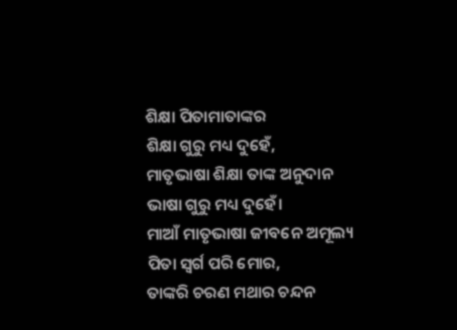ଶିକ୍ଷା ପିତାମାତାଙ୍କର
ଶିକ୍ଷା ଗୁରୁ ମଧ୍ୟ ଦୁହେଁ,
ମାତୃଭାଷା ଶିକ୍ଷା ତାଙ୍କ ଅନୁଦାନ
ଭାଷା ଗୁରୁ ମଧ୍ୟ ଦୁହେଁ।
ମାଆଁ ମାତୃଭାଷା ଜୀବନେ ଅମୂଲ୍ୟ
ପିତା ସ୍ବର୍ଗ ପରି ମୋର,
ତାଙ୍କରି ଚରଣ ମଥାର ଚନ୍ଦନ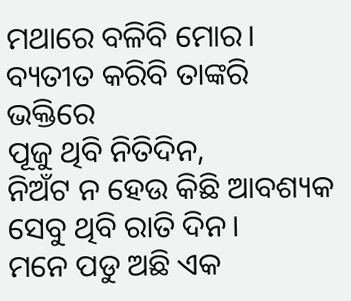ମଥାରେ ବଳିବି ମୋର।
ବ୍ୟତୀତ କରିବି ତାଙ୍କରି ଭକ୍ତିରେ
ପୂଜୁ ଥିବି ନିତିଦିନ,
ନିଅଁଟ ନ ହେଉ କିଛି ଆବଶ୍ୟକ
ସେବୁ ଥିବି ରାତି ଦିନ।
ମନେ ପଡୁ ଅଛି ଏକ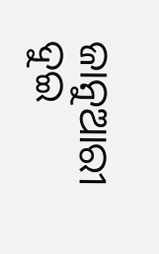ଜାନୁଆରୀ
ଦୁଇ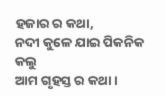ହଜାର ର କଥା,
ନଦୀ କୁଳେ ଯାଇ ପିକନିକ କଲୁ
ଆମ ଗୃହସ୍ତ ର କଥା।